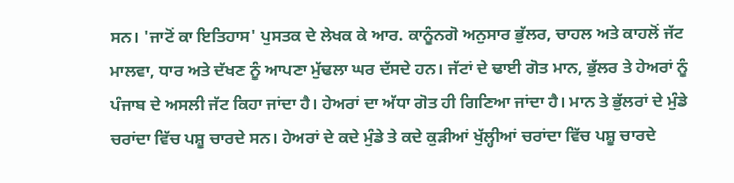ਸਨ। 'ਜਾਟੋਂ ਕਾ ਇਤਿਹਾਸ' ਪੁਸਤਕ ਦੇ ਲੇਖਕ ਕੇ ਆਰ. ਕਾਨੂੰਨਗੋ ਅਨੁਸਾਰ ਭੁੱਲਰ, ਚਾਹਲ ਅਤੇ ਕਾਹਲੋਂ ਜੱਟ ਮਾਲਵਾ, ਧਾਰ ਅਤੇ ਦੱਖਣ ਨੂੰ ਆਪਣਾ ਮੁੱਢਲਾ ਘਰ ਦੱਸਦੇ ਹਨ। ਜੱਟਾਂ ਦੇ ਢਾਈ ਗੋਤ ਮਾਨ, ਭੁੱਲਰ ਤੇ ਹੇਅਰਾਂ ਨੂੰ ਪੰਜਾਬ ਦੇ ਅਸਲੀ ਜੱਟ ਕਿਹਾ ਜਾਂਦਾ ਹੈ। ਹੇਅਰਾਂ ਦਾ ਅੱਧਾ ਗੋਤ ਹੀ ਗਿਣਿਆ ਜਾਂਦਾ ਹੈ। ਮਾਨ ਤੇ ਭੁੱਲਰਾਂ ਦੇ ਮੁੰਡੇ ਚਰਾਂਦਾ ਵਿੱਚ ਪਸ਼ੂ ਚਾਰਦੇ ਸਨ। ਹੇਅਰਾਂ ਦੇ ਕਦੇ ਮੁੰਡੇ ਤੇ ਕਦੇ ਕੁੜੀਆਂ ਖੁੱਲ੍ਹੀਆਂ ਚਰਾਂਦਾ ਵਿੱਚ ਪਸ਼ੂ ਚਾਰਦੇ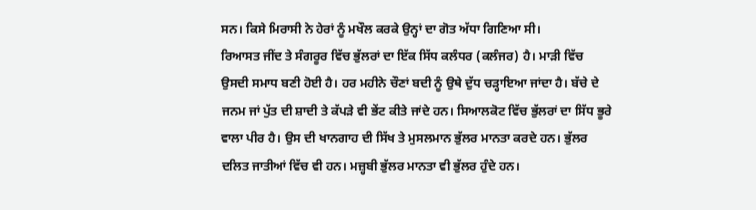ਸਨ। ਕਿਸੇ ਮਿਰਾਸੀ ਨੇ ਹੇਰਾਂ ਨੂੰ ਮਖੌਲ ਕਰਕੇ ਉਨ੍ਹਾਂ ਦਾ ਗੋਤ ਅੱਧਾ ਗਿਣਿਆ ਸੀ।
ਰਿਆਸਤ ਜੀਂਦ ਤੇ ਸੰਗਰੂਰ ਵਿੱਚ ਭੁੱਲਰਾਂ ਦਾ ਇੱਕ ਸਿੱਧ ਕਲੰਧਰ (ਕਲੰਜਰ) ਹੈ। ਮਾੜੀ ਵਿੱਚ ਉਸਦੀ ਸਮਾਧ ਬਣੀ ਹੋਈ ਹੈ। ਹਰ ਮਹੀਨੇ ਚੌਣਾਂ ਬਦੀ ਨੂੰ ਉਥੇ ਦੁੱਧ ਚੜ੍ਹਾਇਆ ਜਾਂਦਾ ਹੈ। ਬੱਚੇ ਦੇ ਜਨਮ ਜਾਂ ਪੁੱਤ ਦੀ ਸ਼ਾਦੀ ਤੇ ਕੱਪੜੇ ਵੀ ਭੇਂਟ ਕੀਤੇ ਜਾਂਦੇ ਹਨ। ਸਿਆਲਕੋਟ ਵਿੱਚ ਭੁੱਲਰਾਂ ਦਾ ਸਿੱਧ ਭੂਰੇ ਵਾਲਾ ਪੀਰ ਹੈ। ਉਸ ਦੀ ਖਾਨਗਾਹ ਦੀ ਸਿੱਖ ਤੇ ਮੁਸਲਮਾਨ ਭੁੱਲਰ ਮਾਨਤਾ ਕਰਦੇ ਹਨ। ਭੁੱਲਰ ਦਲਿਤ ਜਾਤੀਆਂ ਵਿੱਚ ਵੀ ਹਨ। ਮਜ਼੍ਹਬੀ ਭੁੱਲਰ ਮਾਨਤਾ ਵੀ ਭੁੱਲਰ ਹੁੰਦੇ ਹਨ।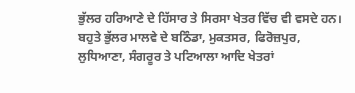ਭੁੱਲਰ ਹਰਿਆਣੇ ਦੇ ਹਿੱਸਾਰ ਤੇ ਸਿਰਸਾ ਖੇਤਰ ਵਿੱਚ ਵੀ ਵਸਦੇ ਹਨ। ਬਹੁਤੇ ਭੁੱਲਰ ਮਾਲਵੇ ਦੇ ਬਠਿੰਡਾ, ਮੁਕਤਸਰ, ਫਿਰੋਜ਼ਪੁਰ, ਲੁਧਿਆਣਾ, ਸੰਗਰੂਰ ਤੇ ਪਟਿਆਲਾ ਆਦਿ ਖੇਤਰਾਂ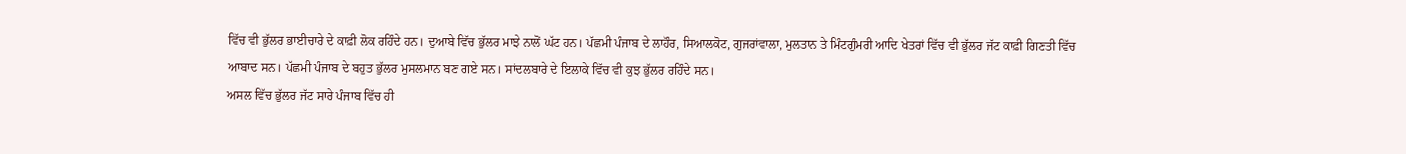ਵਿੱਚ ਵੀ ਭੁੱਲਰ ਭਾਈਚਾਰੇ ਦੇ ਕਾਫ਼ੀ ਲੋਕ ਰਹਿੰਦੇ ਹਨ। ਦੁਆਬੇ ਵਿੱਚ ਭੁੱਲਰ ਮਾਝੇ ਨਾਲੋਂ ਘੱਟ ਹਨ। ਪੱਛਮੀ ਪੰਜਾਬ ਦੇ ਲਾਹੌਰ, ਸਿਆਲਕੋਟ, ਗੁਜਰਾਂਵਾਲਾ, ਮੁਲਤਾਨ ਤੇ ਮਿੰਟਗੁੰਮਰੀ ਆਦਿ ਖੇਤਰਾਂ ਵਿੱਚ ਵੀ ਭੁੱਲਰ ਜੱਟ ਕਾਫ਼ੀ ਗਿਣਤੀ ਵਿੱਚ ਆਬਾਦ ਸਨ। ਪੱਛਮੀ ਪੰਜਾਬ ਦੇ ਬਹੁਤ ਭੁੱਲਰ ਮੁਸਲਮਾਨ ਬਣ ਗਏ ਸਨ। ਸਾਂਦਲਬਾਰੇ ਦੇ ਇਲਾਕੇ ਵਿੱਚ ਵੀ ਕੁਝ ਭੁੱਲਰ ਰਹਿੰਦੇ ਸਨ।
ਅਸਲ ਵਿੱਚ ਭੁੱਲਰ ਜੱਟ ਸਾਰੇ ਪੰਜਾਬ ਵਿੱਚ ਹੀ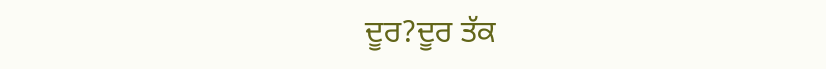ਦੂਰ?ਦੂਰ ਤੱਕ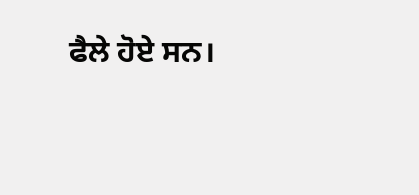ਫੈਲੇ ਹੋਏ ਸਨ।